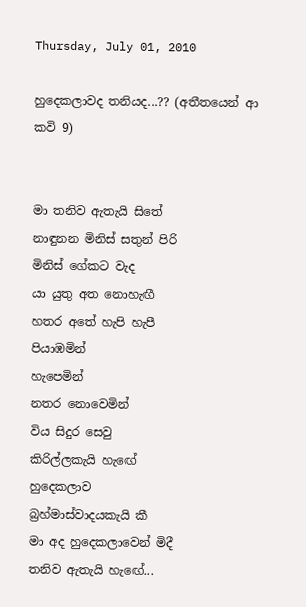Thursday, July 01, 2010

හුදෙකලාවද තනියද...?? (අතීතයෙන් ආ කවි 9)


මා තනිව ඇතැයි සිතේ
නාඳුනන මිනිස් සතුන් පිරි
මිනිස් ගේකට වැද
යා යුතු අත නොහැඟී
හතර අතේ හැපි හැපී
පියාඹමින්
හැපෙමින්
නතර නොවෙමින්
විය සිදුර සෙවු
කිරිල්ලකැයි හැඟේ
හුදෙකලාව
බ්‍රහ්මාස්වාදයකැයි කී
මා අද හුදෙකලාවෙන් මිදී
තනිව ඇතැයි හැඟේ...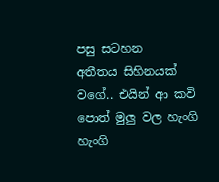පසු සටහන
අතීතය සිහිනයක් වගේ.. එයින් ආ කවි පොත් මුලු වල හැංගි හැංගි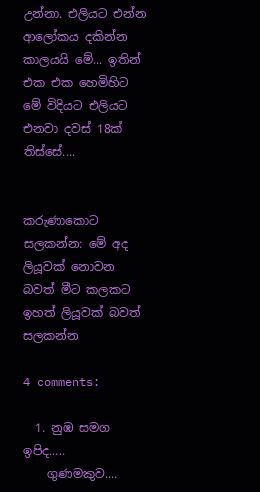උන්නා. එලියට එන්න ආලෝකය දකින්න කාලයයි මේ... ඉතින් එක එක හෙමිහිට මේ විදියට එලියට එනවා දවස් 18ක් තිස්සේ....


කරුණාකොට සලකන්න: මේ අද ලියූවක් නොවන බවත් මීට කලකට ඉහත් ලියූවක් බවත් සලකන්න

4 comments:

  1. නුඹ සමග ඉපිද.....
    ගුණමකුව....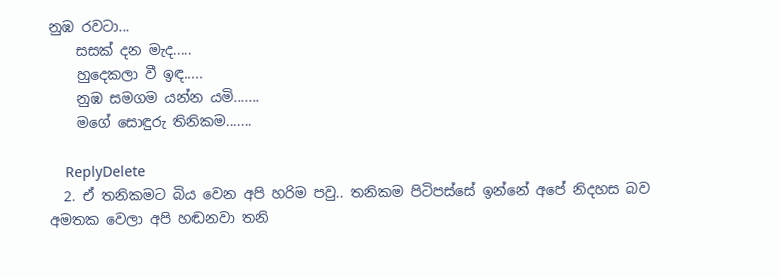නුඹ රවටා...
    සසක් දන මැද.....
    හුදෙකලා වී ඉඳ.....
    නුඹ සමගම යන්න යමි.......
    මගේ සොඳුරු තිනිකම.......

    ReplyDelete
  2. ඒ තනිකමට බිය වෙන අපි හරිම පවු.. තනිකම පිටිපස්සේ ඉන්නේ අපේ නිදහස බව අමතක වෙලා අපි හඬනවා තනි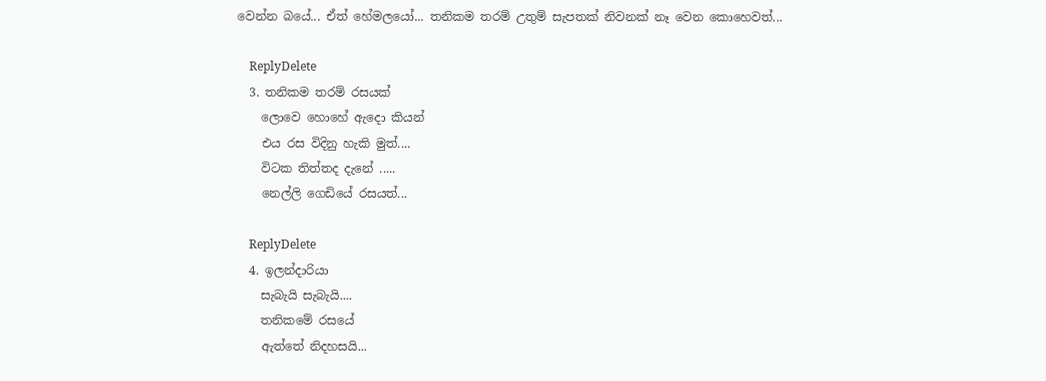වෙන්න බයේ... ඒත් හේමලයෝ... තනිකම තරම් උතුම් සැපතක් නිවනක් නෑ වෙන කොහෙවත්...

    ReplyDelete
  3. තනිකම තරම් රසයක්
    ලොවෙ හොහේ ඇදො කියන්
    එය රස විදිනු හැකි මුත්....
    විටක තිත්තද දැනේ .....
    නෙල්ලි ගෙඩියේ රසයත්...

    ReplyDelete
  4. ඉලන්දාරියා
    සැබැයි සැබැයි....
    තනිකමේ රසයේ
    ඇත්තේ නිදහසයි...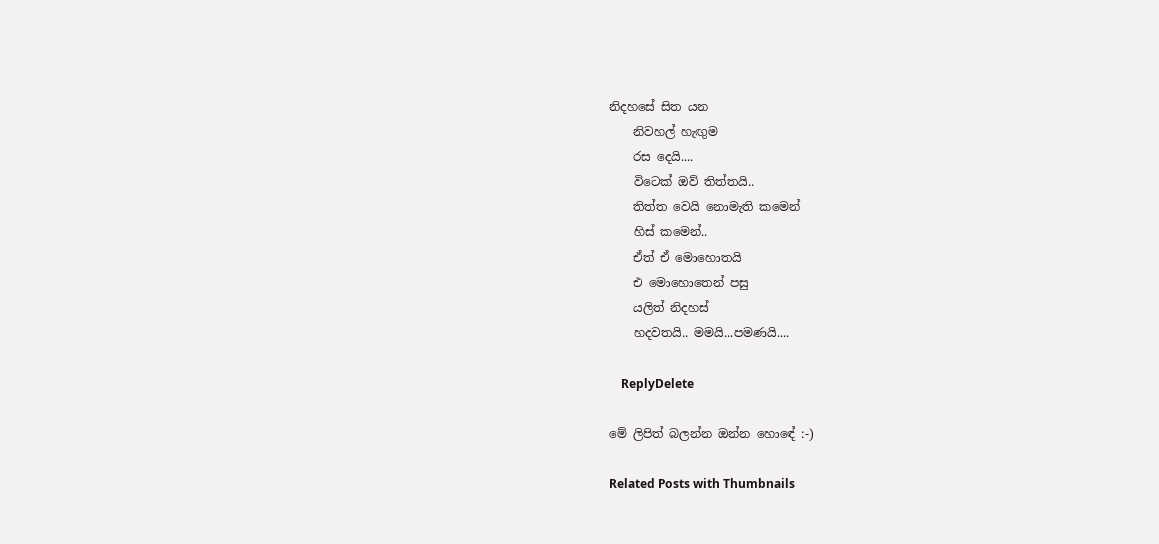නිදහසේ සිත යන
    නිවහල් හැඟුම
    රස දෙයි....
    විටෙක් ඔව් තිත්තයි..
    තිත්ත වෙයි නොමැති කමෙන්
    හිස් කමෙන්..
    ඒත් ඒ මොහොතයි
    එ මොහොතෙන් පසු
    යලිත් නිදහස්
    හදවතයි.. මමයි...පමණයි....

    ReplyDelete

මේ ලිපිත් බලන්න ඔන්න හොඳේ :-)

Related Posts with Thumbnails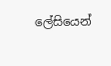ලේසියෙන්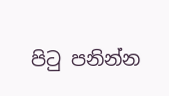පිටු පනින්න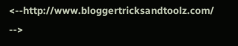<--http://www.bloggertricksandtoolz.com/ -->